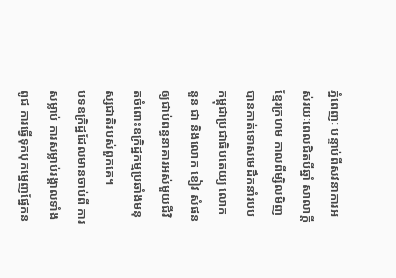ភ្នំពេញៈ បន្ទាប់ពីសវនាការអស់រយៈពេលជិតបីឆ្នាំ សាលាក្តីខ្មែរក្រហម កាលពីម្សិលមិញបានកាត់ទោសមេដឹកនាំរបបកម្ពុជាប្រជាធិបតេយ្យ លោក នួន ជា និងលោក ខៀវ សំផនឲ្យជាប់ពន្ធនាគារអស់មួយជីវិតចំពោះឧក្រិដ្ឋកម្មប្រឆាំងមនុស្សជាតិរបស់ពួកគេ។
បទឧក្រិដ្ឋដែលមានចាប់ពី ការសម្លាប់ ការសម្លាប់រង្គាលទាំងពូជ ការធ្វើទុកបុកម្នេញផ្នែកន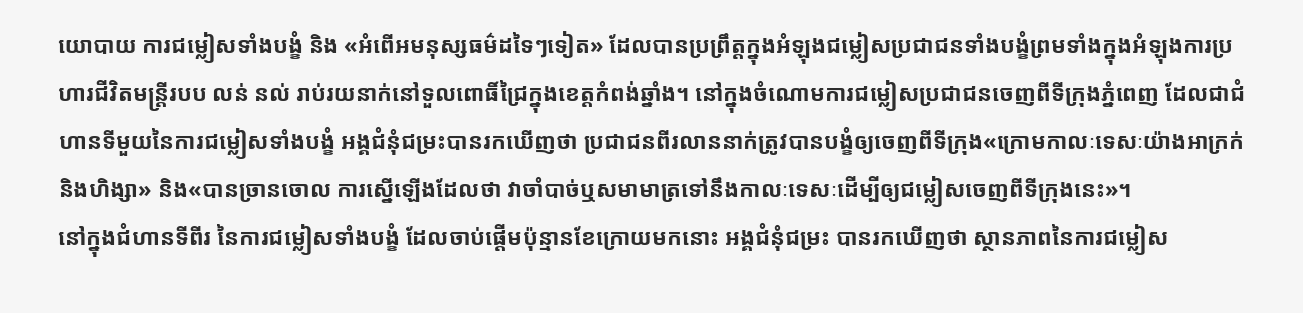យោបាយ ការជម្លៀសទាំងបង្ខំ និង «អំពើអមនុស្សធម៌ដទៃៗទៀត» ដែលបានប្រព្រឹត្តក្នុងអំឡុងជម្លៀសប្រជាជនទាំងបង្ខំព្រមទាំងក្នុងអំឡុងការប្រហារជីវិតមន្រ្តីរបប លន់ នល់ រាប់រយនាក់នៅទួលពោធិ៍ជ្រៃក្នុងខេត្តកំពង់ឆ្នាំង។ នៅក្នុងចំណោមការជម្លៀសប្រជាជនចេញពីទីក្រុងភ្នំពេញ ដែលជាជំហានទីមួយនៃការជម្លៀសទាំងបង្ខំ អង្គជំនុំជម្រះបានរកឃើញថា ប្រជាជនពីរលាននាក់ត្រូវបានបង្ខំឲ្យចេញពីទីក្រុង«ក្រោមកាលៈទេសៈយ៉ាងអាក្រក់និងហិង្សា» និង«បានច្រានចោល ការស្នើឡើងដែលថា វាចាំបាច់ឬសមាមាត្រទៅនឹងកាលៈទេសៈដើម្បីឲ្យជម្លៀសចេញពីទីក្រុងនេះ»។
នៅក្នុងជំហានទីពីរ នៃការជម្លៀសទាំងបង្ខំ ដែលចាប់ផ្តើមប៉ុន្មានខែក្រោយមកនោះ អង្គជំនុំជម្រះ បានរកឃើញថា ស្ថានភាពនៃការជម្លៀស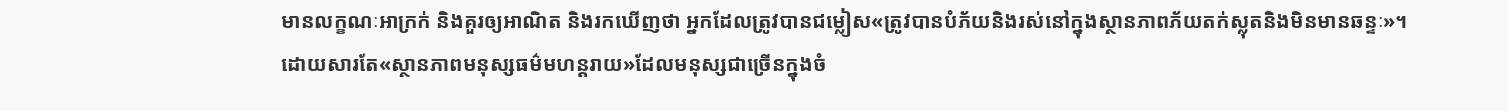មានលក្ខណៈអាក្រក់ និងគួរឲ្យអាណិត និងរកឃើញថា អ្នកដែលត្រូវបានជម្លៀស«ត្រូវបានបំភ័យនិងរស់នៅក្នុងស្ថានភាពភ័យតក់ស្លុតនិងមិនមានឆន្ទៈ»។
ដោយសារតែ«ស្ថានភាពមនុស្សធម៌មហន្តរាយ»ដែលមនុស្សជាច្រើនក្នុងចំ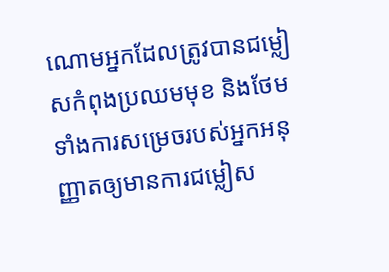ណោមអ្នកដែលត្រូវបានជម្លៀសកំពុងប្រឈមមុខ និងថែមទាំងការសម្រេចរបស់អ្នកអនុញ្ញាតឲ្យមានការជម្លៀស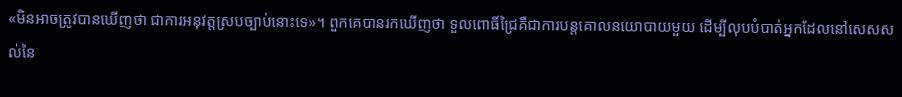«មិនអាចត្រូវបានឃើញថា ជាការអនុវត្តស្របច្បាប់នោះទេ»។ ពួកគេបានរកឃើញថា ទួលពោធិ៍ជ្រៃគឺជាការបន្តគោលនយោបាយមួយ ដើម្បីលុបបំបាត់អ្នកដែលនៅសេសសល់នៃ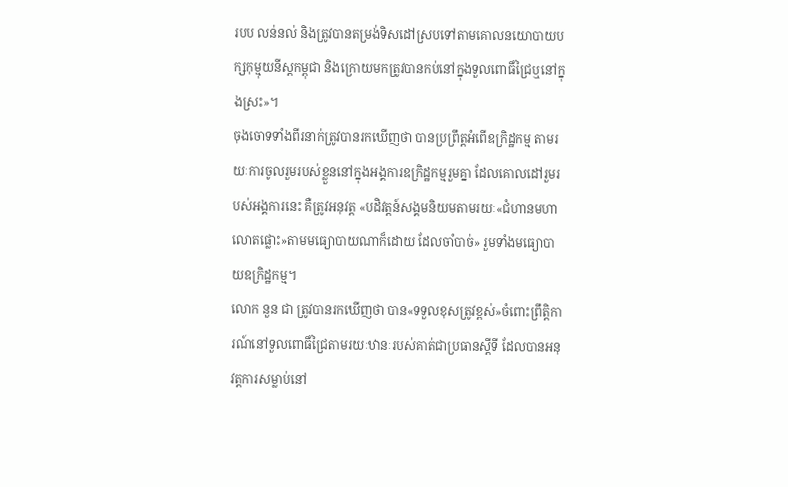របប លន់នល់ និងត្រូវបានតម្រង់ទិសដៅស្របទៅតាមគោលនយោបាយបក្សកុម្មុយនីស្តកម្ពុជា និងក្រោយមកត្រូវបានកប់នៅក្នុងទួលពោធិ៍ជ្រៃឬនៅក្នុងស្រះ»។
ចុងចោទទាំងពីរនាក់ត្រូវបានរកឃើញថា បានប្រព្រឹត្តអំពើឧក្រិដ្ឋកម្ម តាមរយៈការចូលរួមរបស់ខ្លួននៅក្នុងអង្គការឧក្រិដ្ឋកម្មរួមគ្នា ដែលគោលដៅរួមរបស់អង្គការនេះ គឺត្រូវអនុវត្ត «បដិវត្តន៍សង្គមនិយមតាមរយៈ«ជំហានមហាលោតផ្លោះ»តាមមធ្យោបាយណាក៏ដោយ ដែលចាំបាច់» រួមទាំងមធ្យោបាយឧក្រិដ្ឋកម្ម។
លោក នួន ជា ត្រូវបានរកឃើញថា បាន«ទទួលខុសត្រូវខ្ពស់»ចំពោះព្រឹត្តិការណ៍នៅទួលពោធិ៍ជ្រៃតាមរយៈឋានៈរបស់គាត់ជាប្រធានស្តីទី ដែលបានអនុវត្តការសម្លាប់នៅ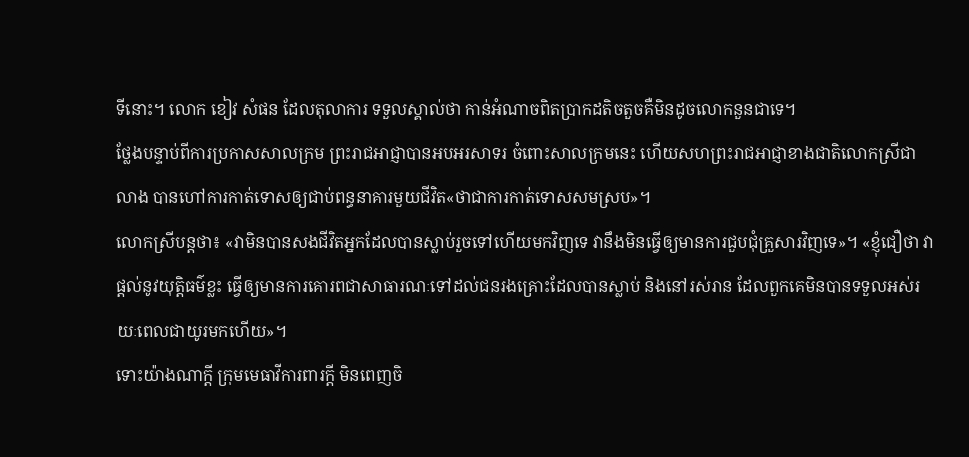ទីនោះ។ លោក ខៀវ សំផន ដែលតុលាការ ទទួលស្គាល់ថា កាន់អំណាចពិតប្រាកដតិចតួចគឺមិនដូចលោកនួនជាទេ។
ថ្លែងបន្ទាប់ពីការប្រកាសសាលក្រម ព្រះរាជអាជ្ញាបានអបអរសាទរ ចំពោះសាលក្រមនេះ ហើយសហព្រះរាជអាជ្ញាខាងជាតិលោកស្រីជា លាង បានហៅការកាត់ទោសឲ្យជាប់ពន្ធនាគារមួយជីវិត«ថាជាការកាត់ទោសសមស្រប»។
លោកស្រីបន្តថា៖ «វាមិនបានសងជីវិតអ្នកដែលបានស្លាប់រួចទៅហើយមកវិញទេ វានឹងមិនធ្វើឲ្យមានការជួបជុំគ្រួសារវិញទេ»។ «ខ្ញុំជឿថា វាផ្តល់នូវយុត្តិធម៌ខ្លះ ធ្វើឲ្យមានការគោរពជាសាធារណៈទៅដល់ជនរងគ្រោះដែលបានស្លាប់ និងនៅរស់រាន ដែលពួកគេមិនបានទទួលអស់រយៈពេលជាយូរមកហើយ»។
ទោះយ៉ាងណាក្តី ក្រុមមេធាវីការពារក្តី មិនពេញចិ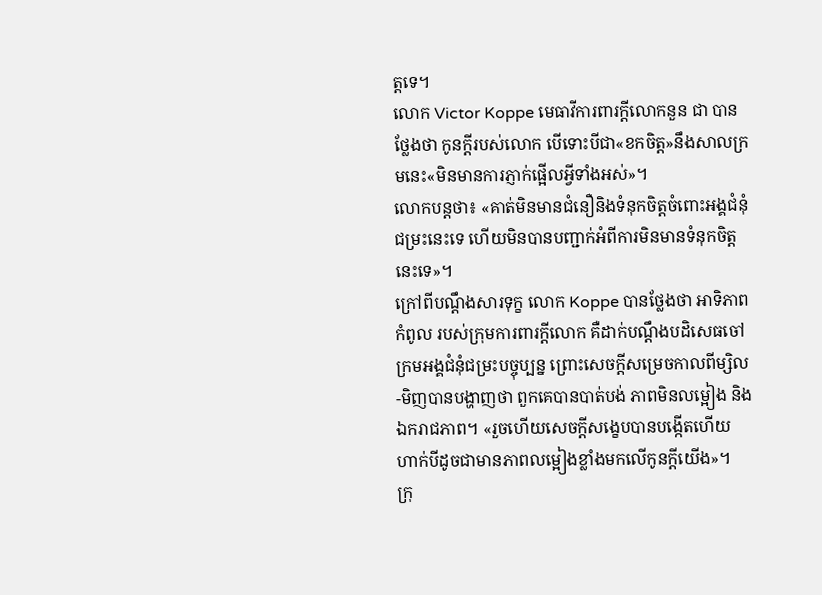ត្តទេ។
លោក Victor Koppe មេធាវីការពារក្តីលោកនួន ជា បានថ្លែងថា កូនក្តីរបស់លោក បើទោះបីជា«ខកចិត្ត»នឹងសាលក្រមនេះ«មិនមានការភ្ញាក់ផ្អើលអ្វីទាំងអស់»។
លោកបន្តថា៖ «គាត់មិនមានជំនឿនិងទំនុកចិត្តចំពោះអង្គជំនុំជម្រះនេះទេ ហើយមិនបានបញ្ជាក់អំពីការមិនមានទំនុកចិត្តនេះទេ»។
ក្រៅពីបណ្តឹងសារទុក្ខ លោក Koppe បានថ្លែងថា អាទិភាពកំពូល របស់ក្រុមការពារក្តីលោក គឺដាក់បណ្តឹងបដិសេធចៅក្រមអង្គជំនុំជម្រះបច្ចុប្បន្ន ព្រោះសេចក្តីសម្រេចកាលពីម្សិល-មិញបានបង្ហាញថា ពួកគេបានបាត់បង់ ភាពមិនលម្អៀង និងឯករាជភាព។ «រួចហើយសេចក្តីសង្ខេបបានបង្កើតហើយ ហាក់បីដូចជាមានភាពលម្អៀងខ្លាំងមកលើកូនក្តីយើង»។
ក្រុ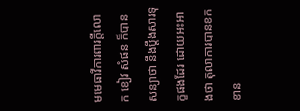មមេធាវីការពារក្តីលោក ខៀវ សំផន ក៏បានសន្យាថា នឹងប្តឹងសារទុក្ខផងដែរ ដោយអះអាងថា តុលាការបានខកខាន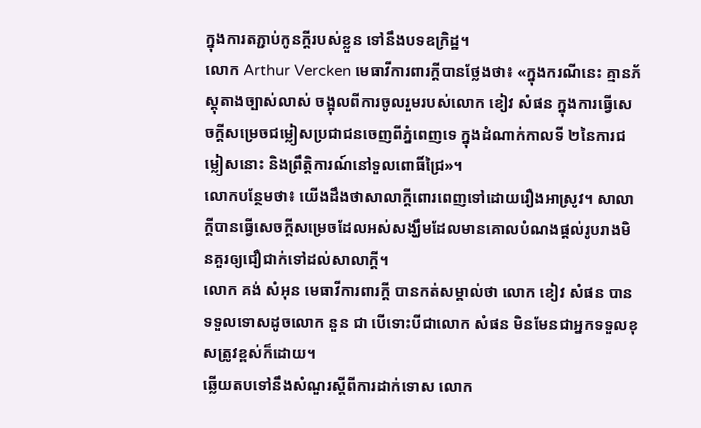ក្នុងការតភ្ជាប់កូនក្តីរបស់ខ្លួន ទៅនឹងបទឧក្រិដ្ឋ។
លោក Arthur Vercken មេធាវីការពារក្តីបានថ្លែងថា៖ «ក្នុងករណីនេះ គ្មានភ័ស្តុតាងច្បាស់លាស់ ចង្អុលពីការចូលរួមរបស់លោក ខៀវ សំផន ក្នុងការធ្វើសេចក្តីសម្រេចជម្លៀសប្រជាជនចេញពីភ្នំពេញទេ ក្នុងដំណាក់កាលទី ២នៃការជម្លៀសនោះ និងព្រឹត្តិការណ៍នៅទួលពោធិ៍ជ្រៃ»។
លោកបន្ថែមថា៖ យើងដឹងថាសាលាក្តីពោរពេញទៅដោយរឿងអាស្រូវ។ សាលាក្តីបានធ្វើសេចក្តីសម្រេចដែលអស់សង្ឃឹមដែលមានគោលបំណងផ្តល់រូបរាងមិនគួរឲ្យជឿជាក់ទៅដល់សាលាក្តី។
លោក គង់ សំអុន មេធាវីការពារក្តី បានកត់សម្គាល់ថា លោក ខៀវ សំផន បានទទួលទោសដូចលោក នួន ជា បើទោះបីជាលោក សំផន មិនមែនជាអ្នកទទួលខុសត្រូវខ្ពស់ក៏ដោយ។
ឆ្លើយតបទៅនឹងសំណួរស្តីពីការដាក់ទោស លោក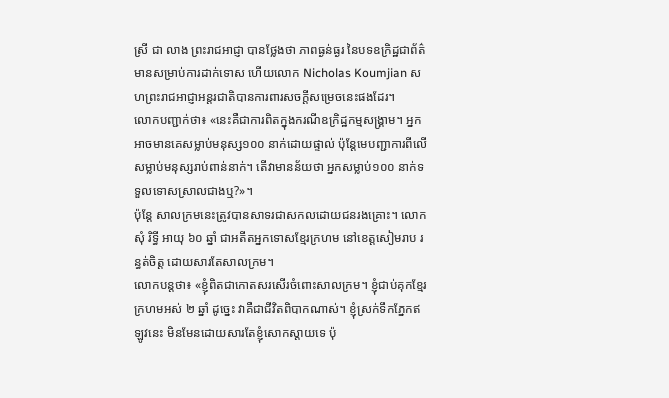ស្រី ជា លាង ព្រះរាជអាជ្ញា បានថ្លែងថា ភាពធ្ងន់ធ្ងរ នៃបទឧក្រិដ្ឋជាព័ត៌មានសម្រាប់ការដាក់ទោស ហើយលោក Nicholas Koumjian សហព្រះរាជអាជ្ញាអន្តរជាតិបានការពារសចក្តីសម្រេចនេះផងដែរ។
លោកបញ្ជាក់ថា៖ «នេះគឺជាការពិតក្នុងករណីឧក្រិដ្ឋកម្មសង្គ្រាម។ អ្នកអាចមានគេសម្លាប់មនុស្ស១០០ នាក់ដោយផ្ទាល់ ប៉ុន្តែមេបញ្ជាការពីលើសម្លាប់មនុស្សរាប់ពាន់នាក់។ តើវាមានន័យថា អ្នកសម្លាប់១០០ នាក់ទទួលទោសស្រាលជាងឬ?»។
ប៉ុន្តែ សាលក្រមនេះត្រូវបានសាទរជាសកលដោយជនរងគ្រោះ។ លោក សុំ រិទ្ធី អាយុ ៦០ ឆ្នាំ ជាអតីតអ្នកទោសខ្មែរក្រហម នៅខេត្តសៀមរាប រន្ធត់ចិត្ត ដោយសារតែសាលក្រម។
លោកបន្តថា៖ «ខ្ញុំពិតជាកោតសរសើរចំពោះសាលក្រម។ ខ្ញុំជាប់គុកខ្មែរក្រហមអស់ ២ ឆ្នាំ ដូច្នេះ វាគឺជាជីវិតពិបាកណាស់។ ខ្ញុំស្រក់ទឹកភ្នែកឥឡូវនេះ មិនមែនដោយសារតែខ្ញុំសោកស្តាយទេ ប៉ុ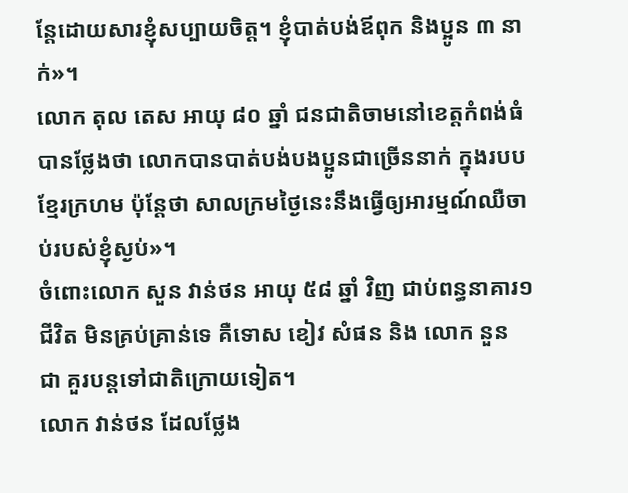ន្តែដោយសារខ្ញុំសប្បាយចិត្ត។ ខ្ញុំបាត់បង់ឪពុក និងប្អូន ៣ នាក់»។
លោក តុល តេស អាយុ ៨០ ឆ្នាំ ជនជាតិចាមនៅខេត្តកំពង់ធំ បានថ្លែងថា លោកបានបាត់បង់បងប្អូនជាច្រើននាក់ ក្នុងរបបខ្មែរក្រហម ប៉ុន្តែថា សាលក្រមថ្ងៃនេះនឹងធ្វើឲ្យអារម្មណ៍ឈឺចាប់របស់ខ្ញុំស្ងប់»។
ចំពោះលោក សួន វាន់ថន អាយុ ៥៨ ឆ្នាំ វិញ ជាប់ពន្ធនាគារ១ ជីវិត មិនគ្រប់គ្រាន់ទេ គឺទោស ខៀវ សំផន និង លោក នួន ជា គួរបន្តទៅជាតិក្រោយទៀត។
លោក វាន់ថន ដែលថ្លែង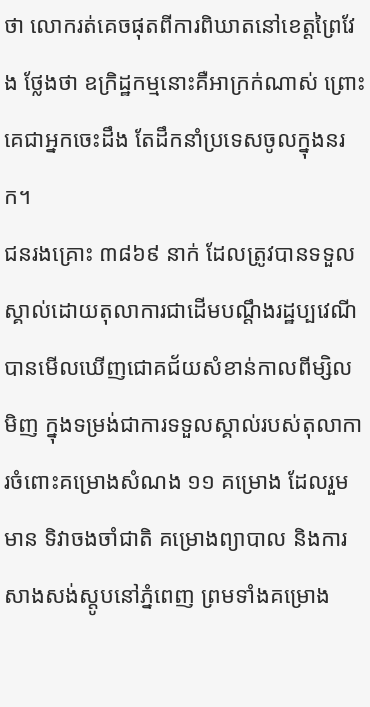ថា លោករត់គេចផុតពីការពិឃាតនៅខេត្តព្រៃវែង ថ្លែងថា ឧក្រិដ្ឋកម្មនោះគឺអាក្រក់ណាស់ ព្រោះគេជាអ្នកចេះដឹង តែដឹកនាំប្រទេសចូលក្នុងនរក។
ជនរងគ្រោះ ៣៨៦៩ នាក់ ដែលត្រូវបានទទួលស្គាល់ដោយតុលាការជាដើមបណ្តឹងរដ្ឋប្បវេណី បានមើលឃើញជោគជ័យសំខាន់កាលពីម្សិលមិញ ក្នុងទម្រង់ជាការទទួលស្គាល់របស់តុលាការចំពោះគម្រោងសំណង ១១ គម្រោង ដែលរួមមាន ទិវាចងចាំជាតិ គម្រោងព្យាបាល និងការសាងសង់ស្តូបនៅភ្នំពេញ ព្រមទាំងគម្រោង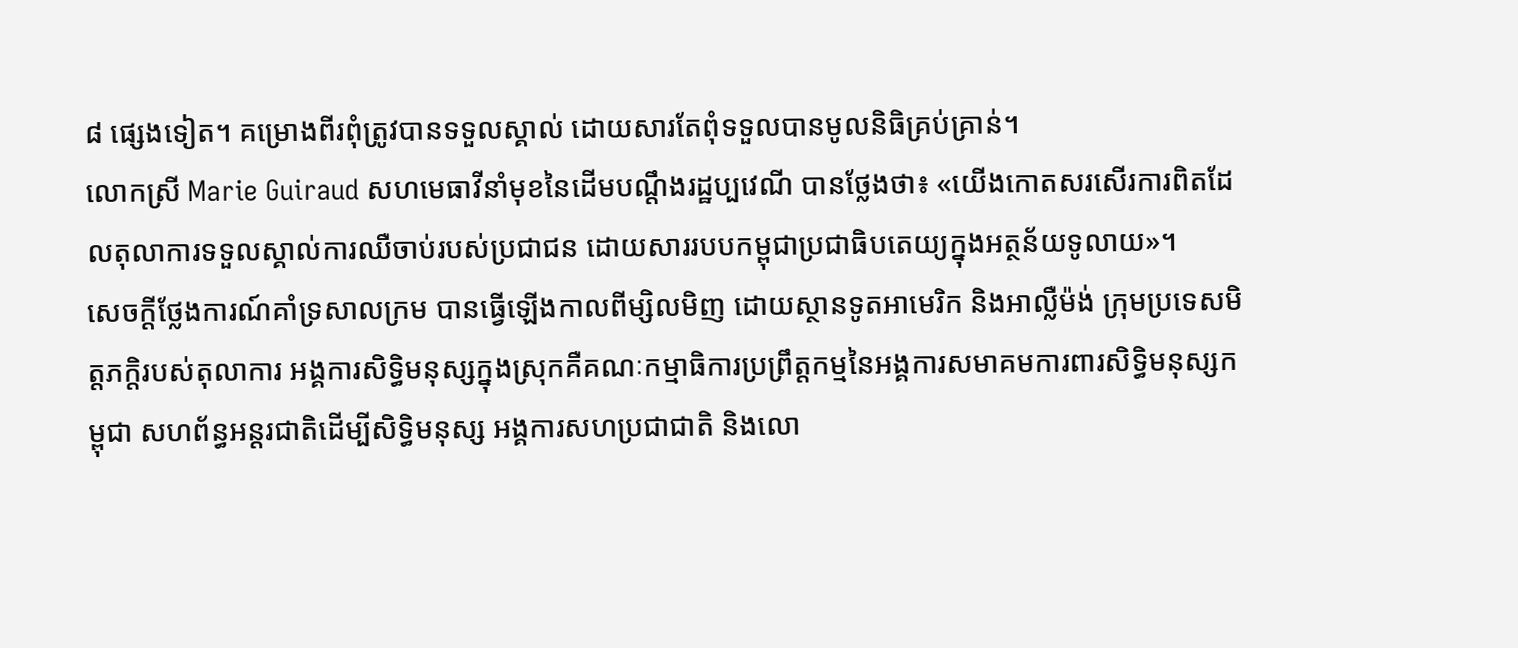៨ ផ្សេងទៀត។ គម្រោងពីរពុំត្រូវបានទទួលស្គាល់ ដោយសារតែពុំទទួលបានមូលនិធិគ្រប់គ្រាន់។
លោកស្រី Marie Guiraud សហមេធាវីនាំមុខនៃដើមបណ្តឹងរដ្ឋប្បវេណី បានថ្លែងថា៖ «យើងកោតសរសើរការពិតដែលតុលាការទទួលស្គាល់ការឈឺចាប់របស់ប្រជាជន ដោយសាររបបកម្ពុជាប្រជាធិបតេយ្យក្នុងអត្ថន័យទូលាយ»។
សេចក្តីថ្លែងការណ៍គាំទ្រសាលក្រម បានធ្វើឡើងកាលពីម្សិលមិញ ដោយស្ថានទូតអាមេរិក និងអាល្លឺម៉ង់ ក្រុមប្រទេសមិត្តភក្តិរបស់តុលាការ អង្គការសិទិ្ធមនុស្សក្នុងស្រុកគឺគណៈកម្មាធិការប្រព្រឹត្តកម្មនៃអង្គការសមាគមការពារសិទិ្ធមនុស្សកម្ពុជា សហព័ន្ធអន្តរជាតិដើម្បីសិទិ្ធមនុស្ស អង្គការសហប្រជាជាតិ និងលោ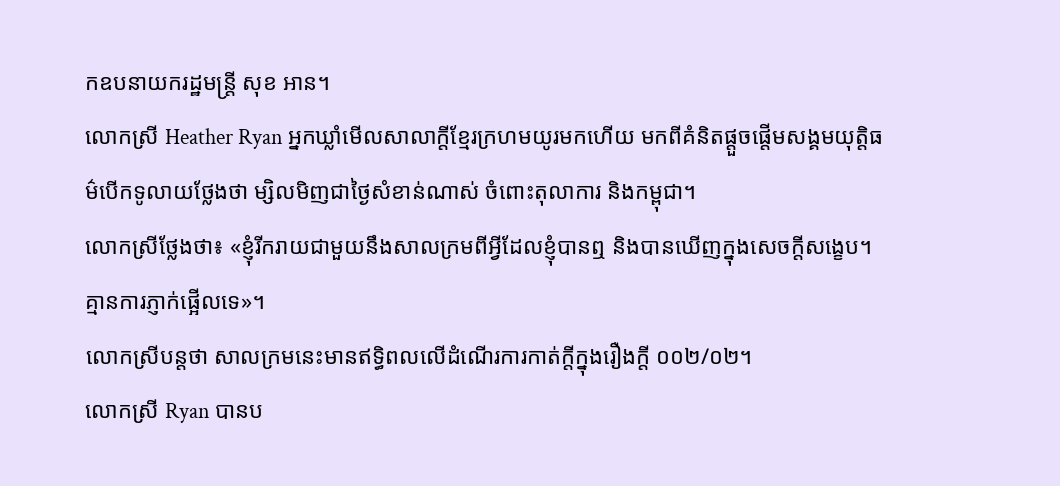កឧបនាយករដ្ឋមន្រ្តី សុខ អាន។
លោកស្រី Heather Ryan អ្នកឃ្លាំមើលសាលាក្តីខ្មែរក្រហមយូរមកហើយ មកពីគំនិតផ្តួចផ្តើមសង្គមយុតិ្តធម៌បើកទូលាយថ្លែងថា ម្សិលមិញជាថ្ងៃសំខាន់ណាស់ ចំពោះតុលាការ និងកម្ពុជា។
លោកស្រីថ្លែងថា៖ «ខ្ញុំរីករាយជាមួយនឹងសាលក្រមពីអ្វីដែលខ្ញុំបានឮ និងបានឃើញក្នុងសេចក្តីសង្ខេប។ គ្មានការភ្ញាក់ផ្អើលទេ»។
លោកស្រីបន្តថា សាលក្រមនេះមានឥទិ្ធពលលើដំណើរការកាត់ក្តីក្នុងរឿងក្តី ០០២/០២។
លោកស្រី Ryan បានប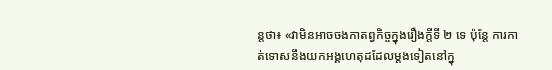ន្តថា៖ «វាមិនអាចចងកាតព្វកិច្ចក្នុងរឿងក្តីទី ២ ទេ ប៉ុន្តែ ការកាត់ទោសនឹងយកអង្គហេតុដដែលម្តងទៀតនៅក្នុ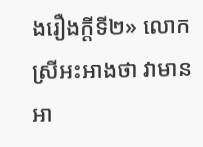ងរឿងក្តីទី២» លោកស្រីអះអាងថា វាមានអា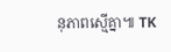នុភាពស្មើគ្នា៕ TK